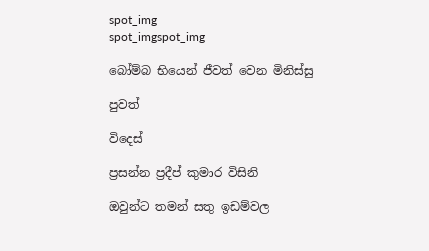spot_img
spot_imgspot_img

බෝම්බ භියෙන් ජීවත් වෙන මිනිස්සු

පුවත්

විදෙස්

ප්‍රසන්න ප්‍රදීප් කුමාර විසිනි

ඔවුන්ට තමන් සතු ඉඩම්වල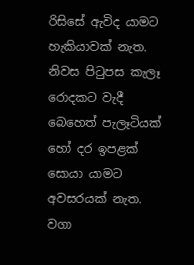රිසිසේ ඇවිද යාමට හැකියාවක් නැත. නිවස පිටුපස කැලෑ රොදකට වැදී බෙහෙත් පැලෑටියක් හෝ දර ඉපළක් සොයා යාමට අවසරයක් නැත. වගා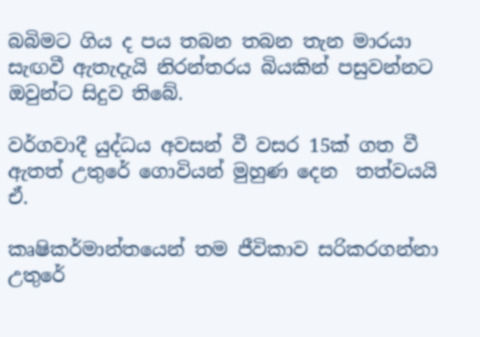බබිමට ගිය ද පය තබන තබන තැන මාරයා සැඟවී ඇතැදැයි නිරන්තරය බියකින් පසුවන්නට ඔවුන්ට සිදුව තිබේ.

වර්ගවාදී යුද්ධය අවසන් වී වසර 15ක් ගත වී ඇතත් උතුරේ ගොවියන් මුහුණ දෙන  තත්වයයි ඒ.

කෘෂිකර්මාන්තයෙන් තම ජීවිකාව සරිකරගන්නා උතුරේ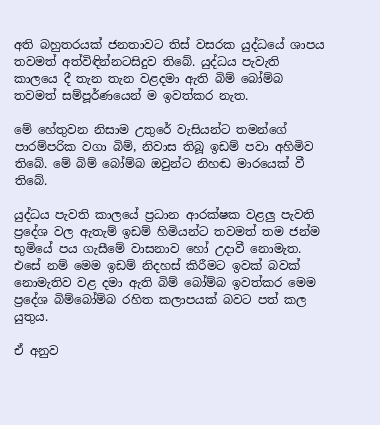අති බහුතරයක් ජනතාවට තිස් වසරක යුද්ධයේ ශාපය තවමත් අත්විඳින්නටසිදුව තිබේ. යුද්ධය පැවැති කාලයෙ දී තැන තැන වළදමා ඇති බිම් බෝම්බ තවමත් සම්පූර්ණයෙන් ම ඉවත්කර නැත.

මේ හේතුවන නිසාම උතුරේ වැසියන්ට තමන්ගේ පාරම්පරික වගා බිම්, නිවාස තිබූ ඉඩම් පවා අහිමිව තිබේ. මේ බිම් ‍බෝම්බ ඔවුන්ට නිහඬ මාරයෙක් වී තිබේ.

යුද්ධය පැවති කාලයේ ප්‍රධාන ආරක්ෂක වළලු පැවති ප්‍රදේශ වල ඇතැම් ඉඩම් හිමියන්ට තවමත් තම ජන්ම භුමියේ පය ගැසීමේ වාසනාව හෝ උදාවී නොමැත. එසේ නම් මෙම ඉඩම් නිදහස් කිරීමට ඉවක් බවක් නොමැතිව වළ දමා ඇති බිම් බෝම්බ ඉවත්කර මෙම ප්‍රදේශ බිම්බෝම්බ රහිත කලාපයක් බවට පත් කල යුතුය.

ඒ අනුව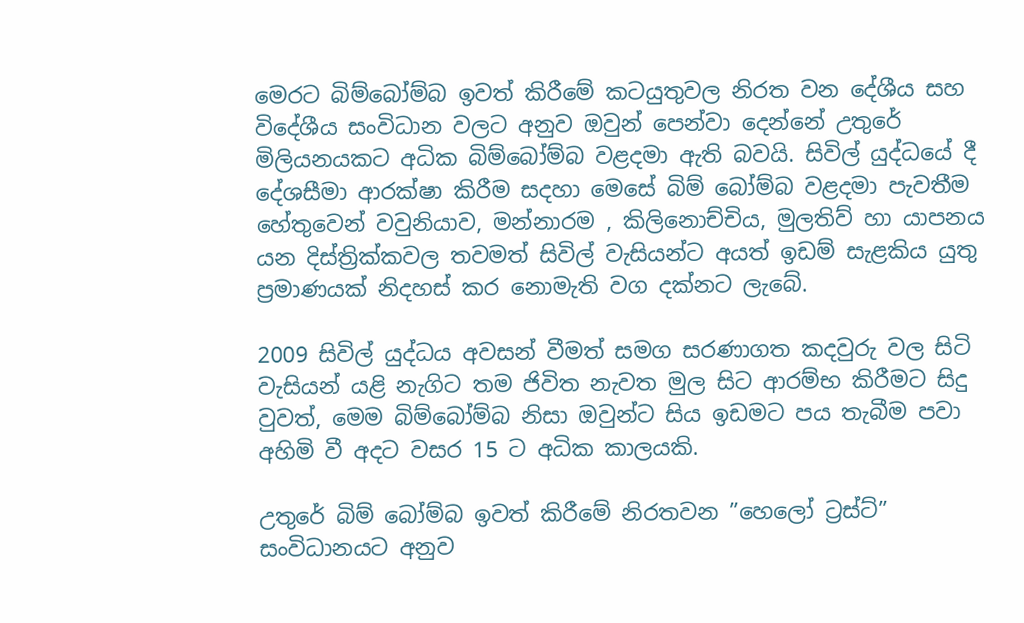මෙරට බිම්බෝම්බ ඉවත් කිරීමේ කටයුතුවල නිරත වන දේශීය සහ විදේශීය සංවිධාන වලට අනුව ඔවුන් පෙන්වා දෙන්නේ උතුරේ මිලියනයකට අධික බිම්බෝම්බ වළදමා ඇති බවයි. සිවිල් යුද්ධයේ දී දේශසීමා ආරක්ෂා කිරීම සදහා මෙසේ බිම් බෝම්බ වළදමා පැවතීම හේතුවෙන් වවුනියාව, මන්නාරම , කිලිනොච්චිය, මුලතිව් හා යාපනය යන දිස්ත්‍රික්කවල තවමත් සිවිල් වැසියන්ට අයත් ඉඩම් සැළකිය යුතු ප්‍රමාණයක් නිදහස් කර නොමැති වග දක්නට ලැබේ.

2009 සිවිල් යුද්ධය අවසන් වීමත් සමග සරණාගත කදවුරු වල සිටි වැසියන් යළි නැගිට තම ජිවිත නැවත මුල සිට ආරම්භ කිරීමට සිදු වුවත්, මෙම බිම්බෝම්බ නිසා ඔවුන්ට සිය ඉඩමට පය තැබීම පවා අහිමි වී අදට වසර 15 ට අධික කාලයකි.

උතුරේ බිම් බෝම්බ ඉවත් කිරීමේ නිරතවන ”හෙලෝ ට්‍රස්ට්” සංවිධානයට අනුව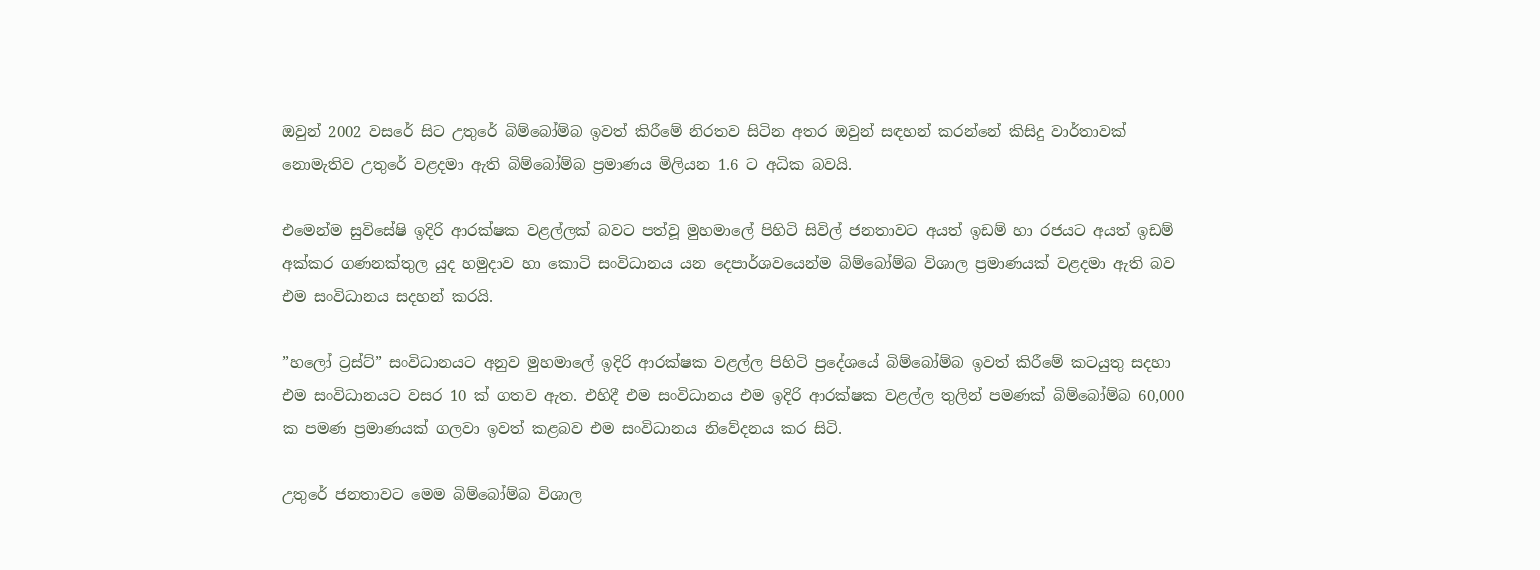ඔවුන් 2002 වසරේ සිට උතුරේ බිම්බෝම්බ ඉවත් කිරීමේ නිරතව සිටින අතර ඔවුන් සඳහන් කරන්නේ කිසිදු වාර්තාවක් නොමැතිව උතුරේ වළදමා ඇති බිම්බෝම්බ ප්‍රමාණය මිලියන 1.6 ට අධික බවයි.

එමෙන්ම සුවිසේෂි ඉදිරි ආරක්ෂක වළල්ලක් බවට පත්වූ මුහමාලේ පිහිටි සිවිල් ජනතාවට අයත් ඉඩම් හා රජයට අයත් ඉඩම් අක්කර ගණනක්තුල යුද හමුදාව හා කොටි සංවිධානය යන දෙපාර්ශවයෙන්ම බිම්බෝම්බ විශාල ප්‍රමාණයක් වළදමා ඇති බව එම සංවිධානය සදහන් කරයි.

”හලෝ ට්‍රස්ට්” සංවිධානයට අනුව මුහමාලේ ඉදිරි ආරක්ෂක වළල්ල පිහිටි ප්‍රදේශයේ බිම්බෝම්බ ඉවත් කිරීමේ කටයුතු සදහා එම සංවිධානයට වසර 10 ක් ගතව ඇත. එහිදී එම සංවිධානය එම ඉදිරි ආරක්ෂක වළල්ල තුලින් පමණක් බිම්බෝම්බ 60,000 ක පමණ ප්‍රමාණයක් ගලවා ඉවත් කළබව එම සංවිධානය නිවේදනය කර සිටි.

උතුරේ ජනතාවට මෙම බිම්බෝම්බ විශාල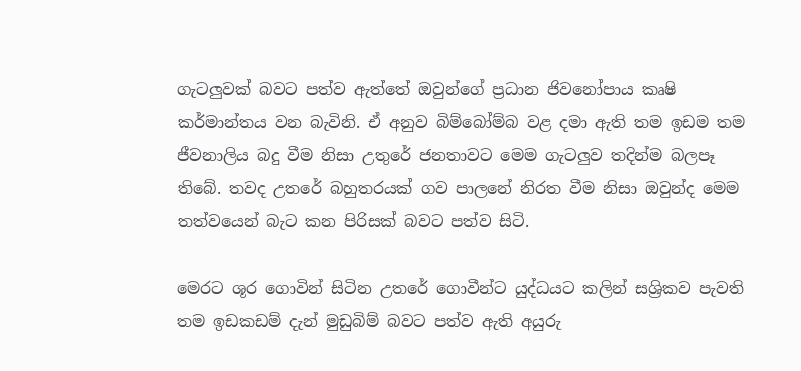ගැටලුවක් බවට පත්ව ඇත්තේ ඔවුන්ගේ ප්‍රධාන ජිවනෝපාය කෘෂි කර්මාන්තය වන බැවිනි. ඒ අනුව බිම්බෝම්බ වළ දමා ඇති තම ඉඩම තම ජීවනාලිය බදු වීම නිසා උතුරේ ජනතාවට මෙම ගැටලුව තදින්ම බලපෑ තිබේ. තවද උතරේ බහුතරයක් ගව පාලනේ නිරත වීම නිසා ඔවුන්ද මෙම තත්වයෙන් බැට කන පිරිසක් බවට පත්ව සිටි.

මෙරට ශූර ගොවින් සිටින උතරේ ගොවීන්ට යුද්ධයට කලින් සශ්‍රිකව පැවති තම ඉඩකඩම් දැන් මුඩුබිම් බවට පත්ව ඇති අයුරු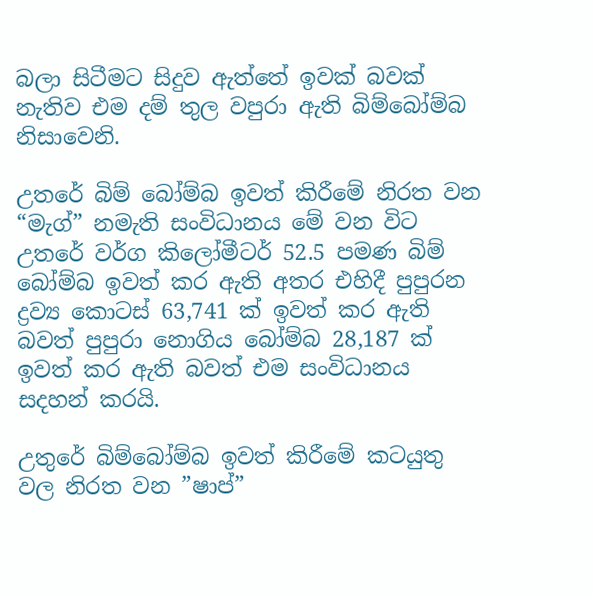බලා සිටීමට සිදුව ඇත්තේ ඉවක් බවක් නැතිව එම දම් තුල වපුරා ඇති බිම්බෝම්බ නිසාවෙනි.

උතරේ බිම් බෝම්බ ඉවත් කිරීමේ නිරත වන “මැග්” නමැති සංවිධානය මේ වන විට උතරේ වර්ග කිලෝමීටර් 52.5 පමණ බිම් බෝම්බ ඉවත් කර ඇති අතර එහිදී පුපුරන ද්‍රව්‍ය කොටස් 63,741 ක් ඉවත් කර ඇති බවත් පුපුරා නොගිය බෝම්බ 28,187 ක් ඉවත් කර ඇති බවත් එම සංවිධානය සදහන් කරයි.

උතුරේ බිම්බෝම්බ ඉවත් කිරීමේ කටයුතු වල නිරත වන ”ෂාප්”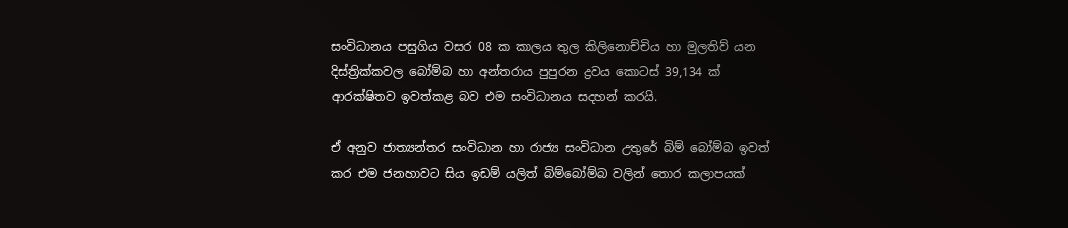සංවිධානය පසුගිය වසර 08 ක කාලය තුල කිලිනොච්චිය හා මුලතිව් යන දිස්ත්‍රික්කවල බෝම්බ හා අන්තරාය පුපුරන ද්‍රවය කොටස් 39,134 ක් ආරක්ෂිතව ඉවත්කළ බව එම සංවිධානය සදහන් කරයි.

ඒ අනුව ජාත්‍යන්තර සංවිධාන හා රාජ්‍ය සංවිධාන උතුරේ බිම් බෝම්බ ඉවත් කර එම ජනහාවට සිය ඉඩම් යලිත් බිම්බෝම්බ වලින් තොර කලාපයක්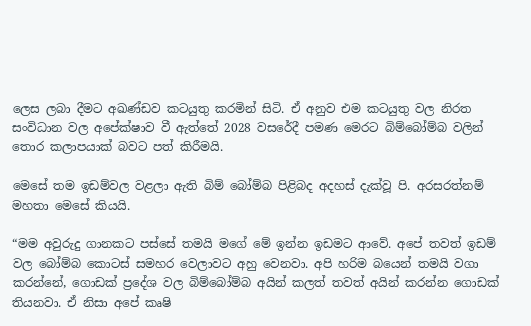ලෙස ලබා දීමට අඛණ්ඩව කටයුතු කරමින් සිටි. ඒ අනුව එම කටයුතු වල නිරත සංවිධාන වල අපේක්ෂාව වී ඇත්තේ 2028 වසරේදී පමණ මෙරට බිම්බෝම්බ වලින් තොර කලාපයාක් බවට පත් කිරීමයි.

මෙසේ තම ඉඩම්වල වළලා ඇති බිම් බෝම්බ පිළිබද අදහස් දැක්වූ පි. අරසරත්නම් මහතා මෙසේ කියයි.

“මම අවුරුදු ගානකට පස්සේ තමයි මගේ මේ ඉන්න ඉඩමට ආවේ. අපේ තවත් ඉඩම් වල බෝම්බ කොටස් සමහර වෙලාවට අහු වෙනවා. අපි හරිම බයෙන් තමයි වගා කරන්නේ, ගොඩක් ප්‍රදේශ වල බිම්බෝම්බ අයින් කලත් තවත් අයින් කරන්න ගොඩක් තියනවා. ඒ නිසා අපේ කෘෂි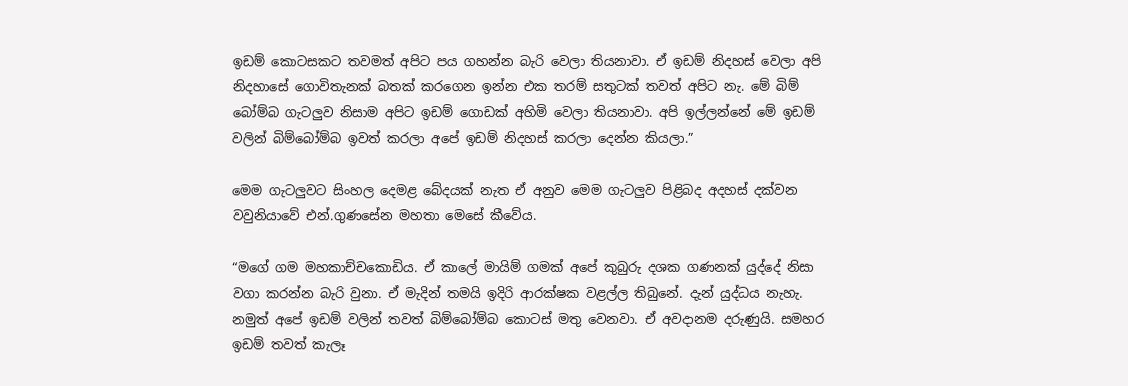ඉඩම් කොටසකට තවමත් අපිට පය ගහන්න බැරි වෙලා තියනාවා. ඒ ඉඩම් නිදහස් වෙලා අපි නිදහාසේ ගොවිතැනක් බතක් කරගෙන ඉන්න එක තරම් සතුටක් තවත් අපිට නැ. මේ බිම් බෝම්බ ගැටලුව නිසාම අපිට ඉඩම් ගොඩක් අහිමි වෙලා තියනාවා. අපි ඉල්ලන්නේ මේ ඉඩම් වලින් බිම්බෝම්බ ඉවත් කරලා අපේ ඉඩම් නිදහස් කරලා දෙන්න කියලා.”

මෙම ගැටලුවට සිංහල දෙමළ බේදයක් නැත ඒ අනුව මෙම ගැටලුව පිළිබද අදහස් දක්වන වවුනියාවේ එන්.ගුණසේන මහතා මෙසේ කීවේය.

“මගේ ගම මහකාච්චකොඩිය. ඒ කාලේ මායිම් ගමක් අපේ කුබුරු දශක ගණනක් යුද්දේ නිසා වගා කරන්න බැරි වුනා. ඒ මැදින් තමයි ඉදිරි ආරක්ෂක වළල්ල තිබුනේ. දැන් යුද්ධය නැහැ. නමුත් අපේ ඉඩම් වලින් තවත් බිම්බෝම්බ කොටස් මතු වෙනවා. ඒ අවදානම දරුණුයි. සමහර ඉඩම් තවත් කැලෑ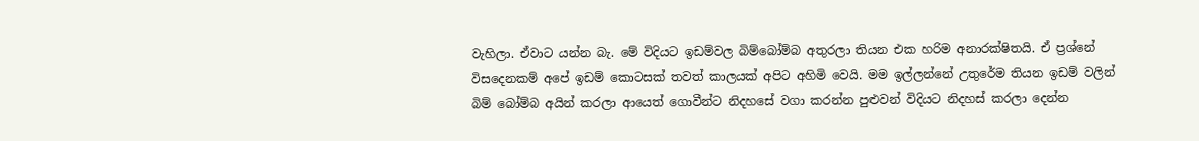වැහිලා. ඒවාට යන්න බැ. මේ විදියට ඉඩම්වල බිම්බෝම්බ අතුරලා තියන එක හරිම අනාරක්ෂිතයි. ඒ ප්‍රශ්නේ විසදෙනකම් අපේ ඉඩම් කොටසක් තවත් කාලයක් අපිට අහිමි වෙයි. මම ඉල්ලන්නේ උතුරේම තියන ඉඩම් වලින් බිම් බෝම්බ අයින් කරලා ආයෙත් ගොවීන්ට නිදහසේ වගා කරන්න පුළුවන් විදියට නිදහස් කරලා දෙන්න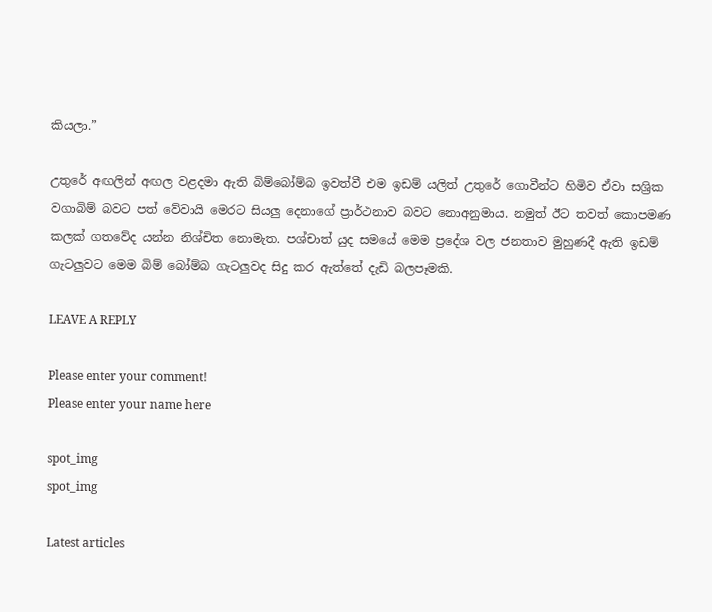කියලා.”

උතුරේ අඟලින් අඟල වළදමා ඇති බිම්බෝම්බ ඉවත්වී එම ඉඩම් යලිත් උතුරේ ගොවීන්ට හිමිව ඒවා සශ්‍රික වගාබිම් බවට පත් වේවායි මෙරට සියලු දෙනාගේ ප්‍රාර්ථනාව බවට නොඅනුමාය. නමුත් ඊට තවත් කොපමණ කලක් ගතවේද යන්න නිශ්චිත නොමැත. පශ්චාත් යුද සමයේ මෙම ප්‍රදේශ වල ජනතාව මුහුණදී ඇති ඉඩම් ගැටලුවට මෙම බිම් බෝම්බ ගැටලුවද සිදු කර ඇත්තේ දැඩි බලපෑමකි.

LEAVE A REPLY

Please enter your comment!
Please enter your name here

spot_img
spot_img

Latest articles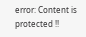error: Content is protected !!